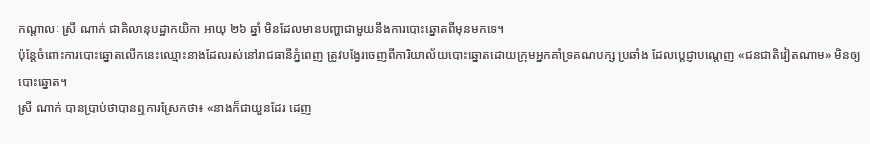កណ្តាលៈ ស្រី ណាក់ ជាគិលានុបដ្ឋាកយិកា អាយុ ២៦ ឆ្នាំ មិនដែលមានបញ្ហាជាមួយនឹងការបោះឆ្នោតពីមុនមកទេ។
ប៉ុន្តែចំពោះការបោះឆ្នោតលើកនេះឈ្មោះនាងដែលរស់នៅរាជធានីភ្នំពេញ ត្រូវបង្វែរចេញពីការិយាល័យបោះឆ្នោតដោយក្រុមអ្នកគាំទ្រគណបក្ស ប្រឆាំង ដែលប្តេជ្ញាបណ្តេញ «ជនជាតិវៀតណាម» មិនឲ្យបោះឆ្នោត។
ស្រី ណាក់ បានប្រាប់ថាបានឮការស្រែកថា៖ «នាងក៏ជាយួនដែរ ដេញ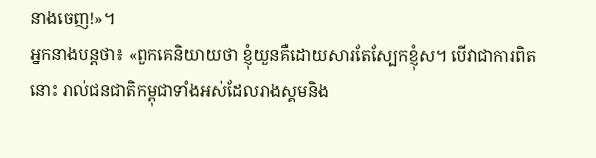នាងចេញ!»។
អ្នកនាងបន្តថា៖ «ពួកគេនិយាយថា ខ្ញុំយួនគឺដោយសារតែស្បែកខ្ញុំស។ បើវាជាការពិតនោះ រាល់ជនជាតិកម្ពុជាទាំងអស់ដែលរាងស្គមនិង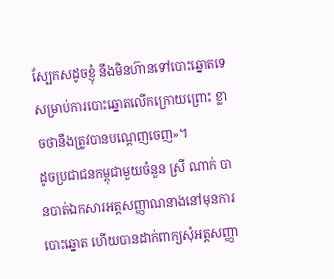ស្បែកសដូចខ្ញុំ នឹងមិនហ៊ានទៅបោះឆ្នោតទេសម្រាប់ការបោះឆ្នោតលើកក្រោយព្រោះ ខ្លាចថានឹងត្រូវបានបណ្តេញចេញ»។
ដូចប្រជាជនកម្ពុជាមួយចំនួន ស្រី ណាក់ បានបាត់ឯកសារអត្តសញ្ញាណនាងនៅមុនការបោះឆ្នោត ហើយបានដាក់ពាក្យសុំអត្តសញ្ញា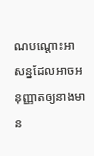ណបណ្តោះអាសន្នដែលអាចអនុញ្ញាតឲ្យនាងមាន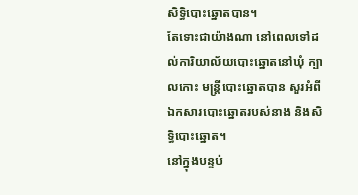សិទ្ធិបោះឆ្នោតបាន។
តែទោះជាយ៉ាងណា នៅពេលទៅដល់ការិយាល័យបោះឆ្នោតនៅឃុំ ក្បាលកោះ មន្រ្តីបោះឆ្នោតបាន សួរអំពីឯកសារបោះឆ្នោតរបស់នាង និងសិទ្ធិបោះឆ្នោត។
នៅក្នុងបន្ទប់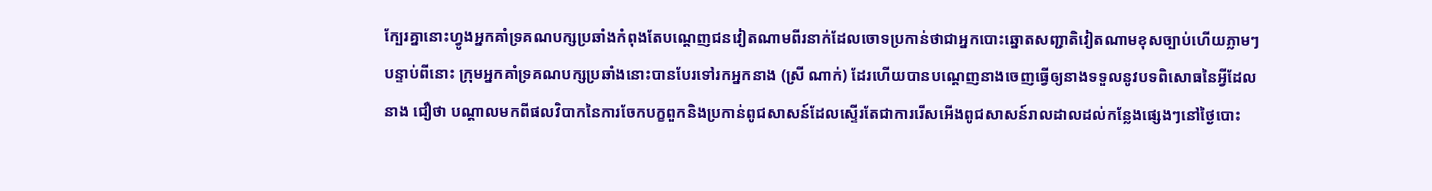ក្បែរគ្នានោះហ្វូងអ្នកគាំទ្រគណបក្សប្រឆាំងកំពុងតែបណ្តេញជនវៀតណាមពីរនាក់ដែលចោទប្រកាន់ថាជាអ្នកបោះឆ្នោតសញ្ជាតិវៀតណាមខុសច្បាប់ហើយភ្លាមៗបន្ទាប់ពីនោះ ក្រុមអ្នកគាំទ្រគណបក្សប្រឆាំងនោះបានបែរទៅរកអ្នកនាង (ស្រី ណាក់) ដែរហើយបានបណ្តេញនាងចេញធ្វើឲ្យនាងទទួលនូវបទពិសោធនៃអ្វីដែលនាង ជឿថា បណ្តាលមកពីផលវិបាកនៃការចែកបក្ខពួកនិងប្រកាន់ពូជសាសន៍ដែលស្ទើរតែជាការរើសអើងពូជសាសន៍រាលដាលដល់កន្លែងផ្សេងៗនៅថ្ងៃបោះ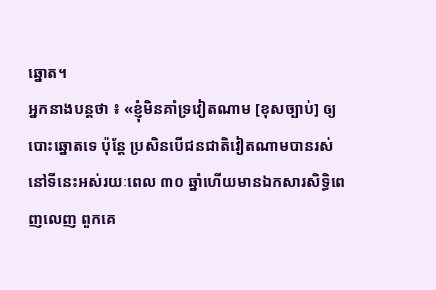ឆ្នោត។
អ្នកនាងបន្តថា ៖ «ខ្ញុំមិនគាំទ្រវៀតណាម [ខុសច្បាប់] ឲ្យបោះឆ្នោតទេ ប៉ុន្តែ ប្រសិនបើជនជាតិវៀតណាមបានរស់នៅទីនេះអស់រយៈពេល ៣០ ឆ្នាំហើយមានឯកសារសិទ្ធិពេញលេញ ពួកគេ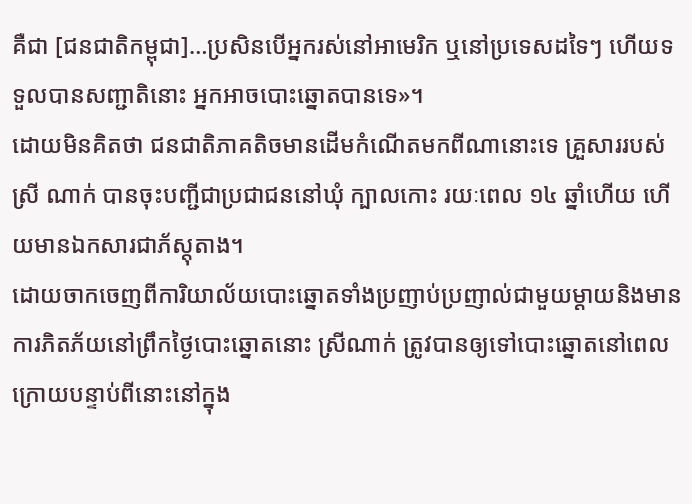គឺជា [ជនជាតិកម្ពុជា]…ប្រសិនបើអ្នករស់នៅអាមេរិក ឬនៅប្រទេសដទៃៗ ហើយទទួលបានសញ្ជាតិនោះ អ្នកអាចបោះឆ្នោតបានទេ»។
ដោយមិនគិតថា ជនជាតិភាគតិចមានដើមកំណើតមកពីណានោះទេ គ្រួសាររបស់ ស្រី ណាក់ បានចុះបញ្ជីជាប្រជាជននៅឃុំ ក្បាលកោះ រយៈពេល ១៤ ឆ្នាំហើយ ហើយមានឯកសារជាភ័ស្តុតាង។
ដោយចាកចេញពីការិយាល័យបោះឆ្នោតទាំងប្រញាប់ប្រញាល់ជាមួយម្តាយនិងមានការភិតភ័យនៅព្រឹកថ្ងៃបោះឆ្នោតនោះ ស្រីណាក់ ត្រូវបានឲ្យទៅបោះឆ្នោតនៅពេលក្រោយបន្ទាប់ពីនោះនៅក្នុង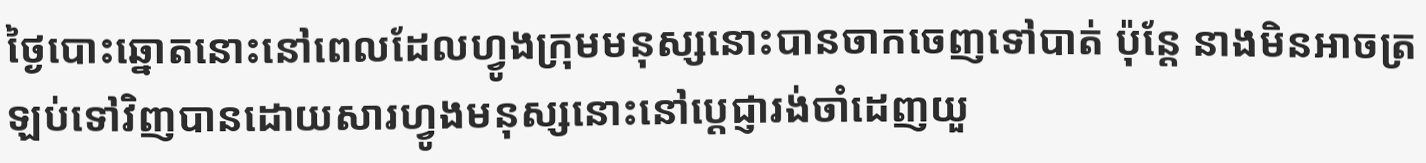ថ្ងៃបោះឆ្នោតនោះនៅពេលដែលហ្វូងក្រុមមនុស្សនោះបានចាកចេញទៅបាត់ ប៉ុន្តែ នាងមិនអាចត្រឡប់ទៅវិញបានដោយសារហ្វូងមនុស្សនោះនៅប្តេជ្ញារង់ចាំដេញយួ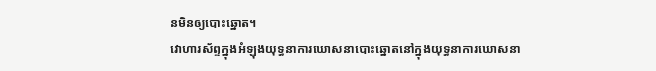នមិនឲ្យបោះឆ្នោត។
វោហារស័ព្ទក្នុងអំឡុងយុទ្ធនាការឃោសនាបោះឆ្នោតនៅក្នុងយុទ្ធនាការឃោសនា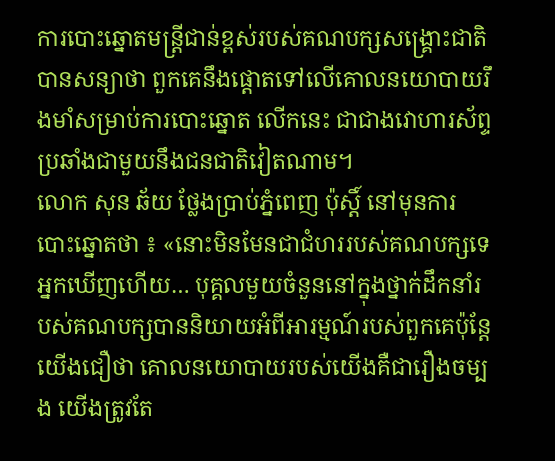ការបោះឆ្នោតមន្រ្តីជាន់ខ្ពស់របស់គណបក្សសង្គ្រោះជាតិបានសន្យាថា ពួកគេនឹងផ្តោតទៅលើគោលនយោបាយរឹងមាំសម្រាប់ការបោះឆ្នោត លើកនេះ ជាជាងវោហារស័ព្ទប្រឆាំងជាមួយនឹងជនជាតិវៀតណាម។
លោក សុន ឆ័យ ថ្លែងប្រាប់ភ្នំពេញ ប៉ុស្តិ៍ នៅមុនការបោះឆ្នោតថា ៖ «នោះមិនមែនជាជំហររបស់គណបក្សទេ អ្នកឃើញហើយ… បុគ្គលមួយចំនួននៅក្នុងថ្នាក់ដឹកនាំរបស់គណបក្សបាននិយាយអំពីអារម្មណ៍របស់ពួកគេប៉ុន្តែយើងជឿថា គោលនយោបាយរបស់យើងគឺជារឿងចម្បង យើងត្រូវតែ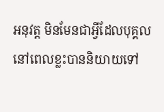អនុវត្ត មិនមែនជាអ្វីដែលបុគ្គលនៅពេលខ្លះបាននិយាយទៅ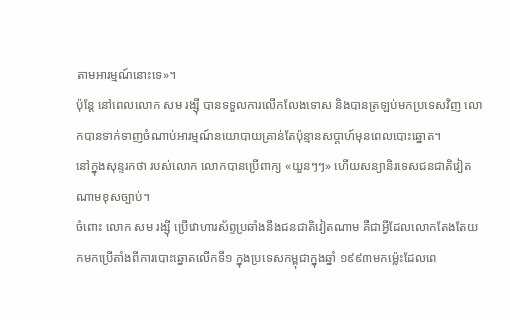តាមអារម្មណ៍នោះទេ»។
ប៉ុន្តែ នៅពេលលោក សម រង្ស៊ី បានទទួលការលើកលែងទោស និងបានត្រឡប់មកប្រទេសវិញ លោកបានទាក់ទាញចំណាប់អារម្មណ៍នយោបាយគ្រាន់តែប៉ុន្មានសប្តាហ៍មុនពេលបោះឆ្នោត។
នៅក្នុងសុន្ទរកថា របស់លោក លោកបានប្រើពាក្យ «យួនៗៗ» ហើយសន្យានិរទេសជនជាតិវៀតណាមខុសច្បាប់។
ចំពោះ លោក សម រង្ស៊ី ប្រើវោហារស័ព្ទប្រឆាំងនឹងជនជាតិវៀតណាម គឺជាអ្វីដែលលោកតែងតែយកមកប្រើតាំងពីការបោះឆ្នោតលើកទី១ ក្នុងប្រទេសកម្ពុជាក្នុងឆ្នាំ ១៩៩៣មកម៉្លេះដែលពេ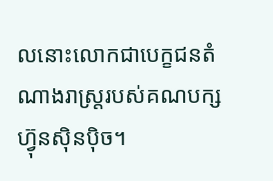លនោះលោកជាបេក្ខជនតំណាងរាស្រ្តរបស់គណបក្ស ហ៊្វុនស៊ិនប៉ិច។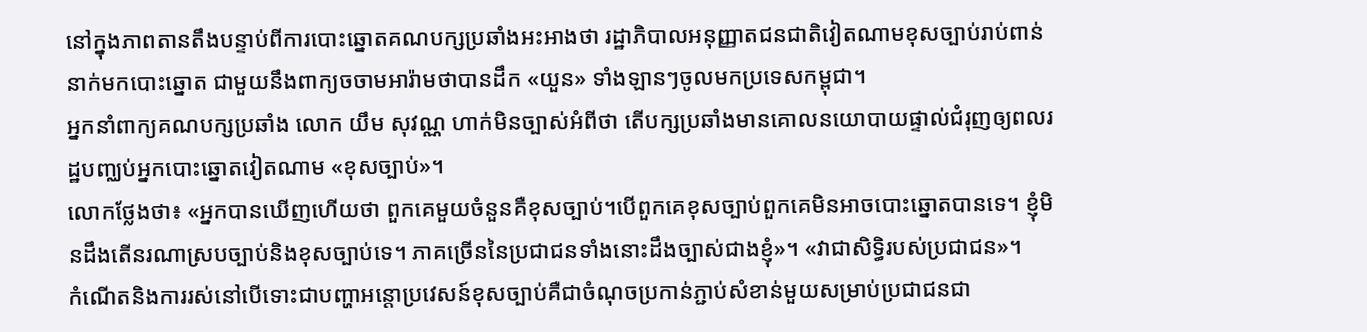នៅក្នុងភាពតានតឹងបន្ទាប់ពីការបោះឆ្នោតគណបក្សប្រឆាំងអះអាងថា រដ្ឋាភិបាលអនុញ្ញាតជនជាតិវៀតណាមខុសច្បាប់រាប់ពាន់នាក់មកបោះឆ្នោត ជាមួយនឹងពាក្យចចាមអារ៉ាមថាបានដឹក «យួន» ទាំងឡានៗចូលមកប្រទេសកម្ពុជា។
អ្នកនាំពាក្យគណបក្សប្រឆាំង លោក យឹម សុវណ្ណ ហាក់មិនច្បាស់អំពីថា តើបក្សប្រឆាំងមានគោលនយោបាយផ្ទាល់ជំរុញឲ្យពលរដ្ឋបញ្ឈប់អ្នកបោះឆ្នោតវៀតណាម «ខុសច្បាប់»។
លោកថ្លែងថា៖ «អ្នកបានឃើញហើយថា ពួកគេមួយចំនួនគឺខុសច្បាប់។បើពួកគេខុសច្បាប់ពួកគេមិនអាចបោះឆ្នោតបានទេ។ ខ្ញុំមិនដឹងតើនរណាស្របច្បាប់និងខុសច្បាប់ទេ។ ភាគច្រើននៃប្រជាជនទាំងនោះដឹងច្បាស់ជាងខ្ញុំ»។ «វាជាសិទ្ធិរបស់ប្រជាជន»។
កំណើតនិងការរស់នៅបើទោះជាបញ្ហាអន្តោប្រវេសន៍ខុសច្បាប់គឺជាចំណុចប្រកាន់ភ្ជាប់សំខាន់មួយសម្រាប់ប្រជាជនជា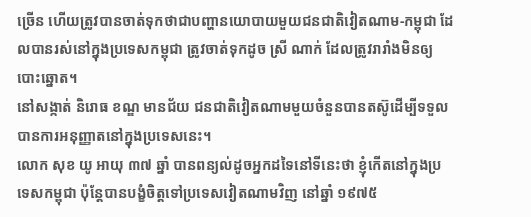ច្រើន ហើយត្រូវបានចាត់ទុកថាជាបញ្ហានយោបាយមួយជនជាតិវៀតណាម‑កម្ពុជា ដែលបានរស់នៅក្នុងប្រទេសកម្ពុជា ត្រូវចាត់ទុកដូច ស្រី ណាក់ ដែលត្រូវរារាំងមិនឲ្យបោះឆ្នោត។
នៅសង្កាត់ និរោធ ខណ្ឌ មានជ័យ ជនជាតិវៀតណាមមួយចំនួនបានតស៊ូដើម្បីទទួលបានការអនុញ្ញាតនៅក្នុងប្រទេសនេះ។
លោក សុខ យូ អាយុ ៣៧ ឆ្នាំ បានពន្យល់ដូចអ្នកដទៃនៅទីនេះថា ខ្ញុំកើតនៅក្នុងប្រទេសកម្ពុជា ប៉ុន្តែបានបង្ខំចិត្តទៅប្រទេសវៀតណាមវិញ នៅឆ្នាំ ១៩៧៥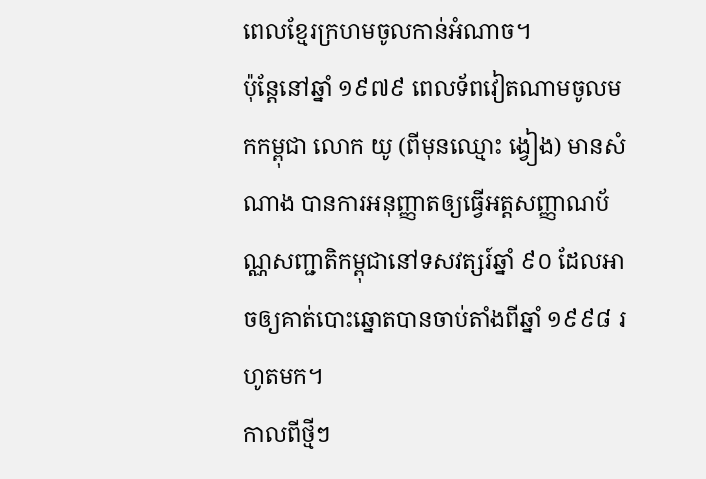ពេលខ្មែរក្រហមចូលកាន់អំណាច។
ប៉ុន្តែនៅឆ្នាំ ១៩៧៩ ពេលទ័ពវៀតណាមចូលមកកម្ពុជា លោក យូ (ពីមុនឈ្មោះ ង្វៀង) មានសំណាង បានការអនុញ្ញាតឲ្យធ្វើអត្តសញ្ញាណប័ណ្ណសញ្ជាតិកម្ពុជានៅទសវត្សរ៍ឆ្នាំ ៩០ ដែលអាចឲ្យគាត់បោះឆ្នោតបានចាប់តាំងពីឆ្នាំ ១៩៩៨ រហូតមក។
កាលពីថ្មីៗ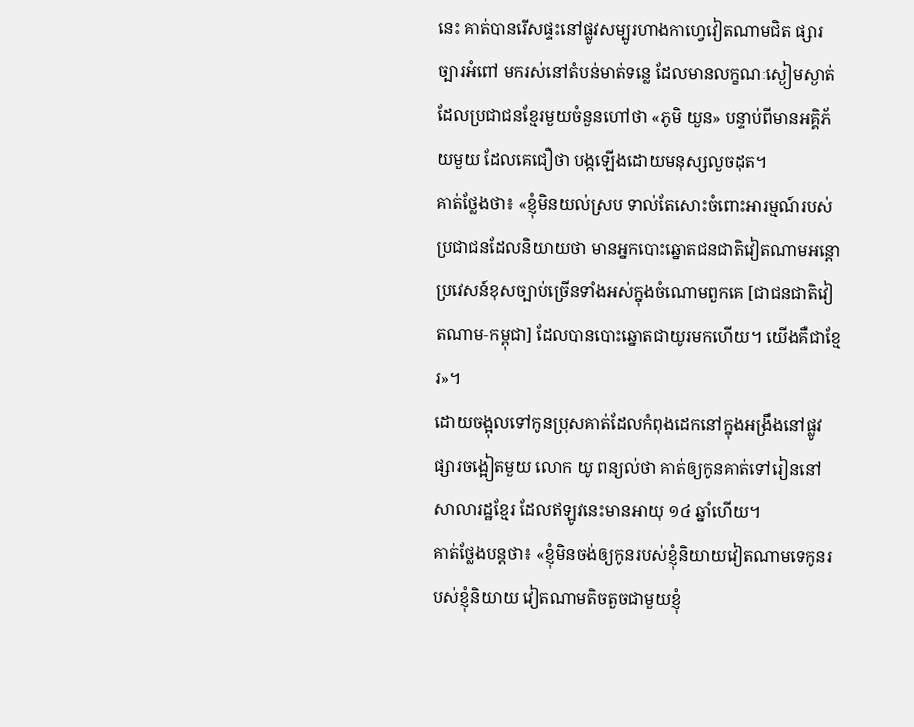នេះ គាត់បានរើសផ្ទះនៅផ្លូវសម្បូរហាងកាហ្វេវៀតណាមជិត ផ្សារច្បារអំពៅ មករស់នៅតំបន់មាត់ទន្លេ ដែលមានលក្ខណៈស្ងៀមស្ងាត់ ដែលប្រជាជនខ្មែរមួយចំនួនហៅថា «ភូមិ យួន» បន្ទាប់ពីមានអគ្គិភ័យមួយ ដែលគេជឿថា បង្កឡើងដោយមនុស្សលួចដុត។
គាត់ថ្លែងថា៖ «ខ្ញុំមិនយល់ស្រប ទាល់តែសោះចំពោះអារម្មណ៍របស់ប្រជាជនដែលនិយាយថា មានអ្នកបោះឆ្នោតជនជាតិវៀតណាមអន្តោប្រវេសន៍ខុសច្បាប់ច្រើនទាំងអស់ក្នុងចំណោមពួកគេ [ជាជនជាតិវៀតណាម‑កម្ពុជា] ដែលបានបោះឆ្នោតជាយូរមកហើយ។ យើងគឺជាខ្មែរ»។
ដោយចង្អុលទៅកូនប្រុសគាត់ដែលកំពុងដេកនៅក្នុងអង្រឹងនៅផ្លូវផ្សារចង្អៀតមួយ លោក យូ ពន្យល់ថា គាត់ឲ្យកូនគាត់ទៅរៀននៅសាលារដ្ឋខ្មែរ ដែលឥឡូវនេះមានអាយុ ១៤ ឆ្នាំហើយ។
គាត់ថ្លែងបន្តថា៖ «ខ្ញុំមិនចង់ឲ្យកូនរបស់ខ្ញុំនិយាយវៀតណាមទេកូនរបស់ខ្ញុំនិយាយ វៀតណាមតិចតួចជាមួយខ្ញុំ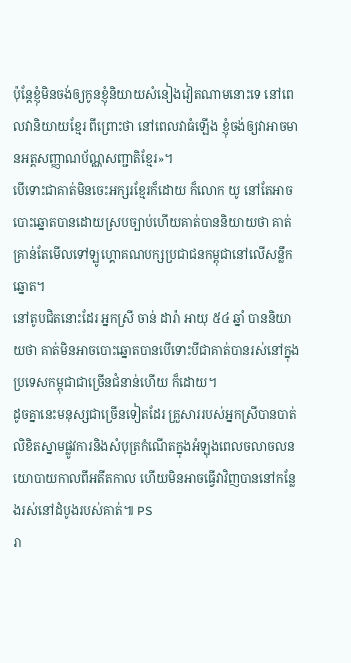ប៉ុន្តែខ្ញុំមិនចង់ឲ្យកូនខ្ញុំនិយាយសំនៀងវៀតណាមនោះទេ នៅពេលវានិយាយខ្មែរ ពីព្រោះថា នៅពេលវាធំឡើង ខ្ញុំចង់ឲ្យវាអាចមានអត្តសញ្ញាណប័ណ្ណសញ្ជាតិខ្មែរ»។
បើទោះជាគាត់មិនចេះអក្សរខ្មែរក៏ដោយ ក៏លោក យូ នៅតែអាចបោះឆ្នោតបានដោយស្របច្បាប់ហើយគាត់បាននិយាយថា គាត់គ្រាន់តែមើលទៅឡូហ្គោគណបក្សប្រជាជនកម្ពុជានៅលើសន្លឹកឆ្នោត។
នៅតូបជិតនោះដែរ អ្នកស្រី ចាន់ ដារ៉ា អាយុ ៥៤ ឆ្នាំ បាននិយាយថា គាត់មិនអាចបោះឆ្នោតបានបើទោះបីជាគាត់បានរស់នៅក្នុងប្រទេសកម្ពុជាជាច្រើនជំនាន់ហើយ ក៏ដោយ។
ដូចគ្នានេះមនុស្សជាច្រើនទៀតដែរ គ្រួសាររបស់អ្នកស្រីបានបាត់លិខិតស្នាមផ្លូវការនិងសំបុត្រកំណើតក្នុងអំឡុងពេលចលាចលនយោបាយកាលពីអតីតកាល ហើយមិនអាចធ្វើវាវិញបាននៅកន្លែងរស់នៅដំបូងរបស់គាត់៕ PS
រា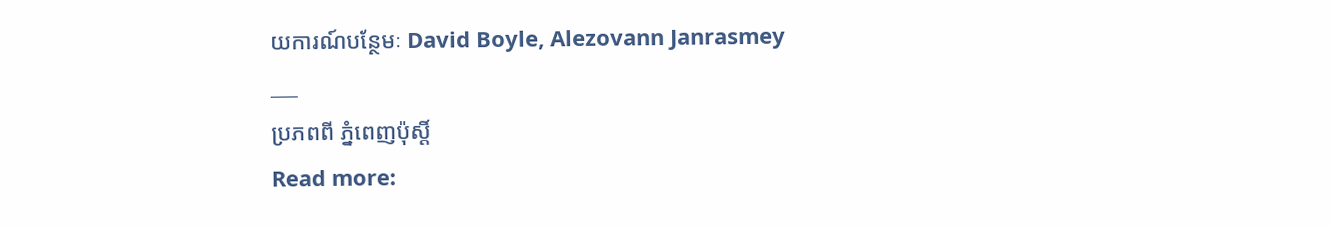យការណ៍បន្ថែមៈ David Boyle, Alezovann Janrasmey
___
ប្រភពពី ភ្នំពេញប៉ុស្តិ៍
Read more: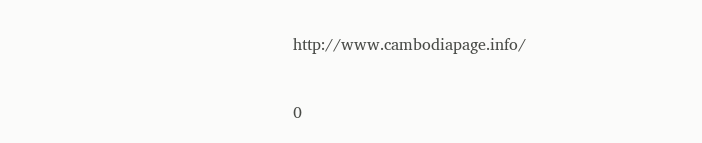http://www.cambodiapage.info/


0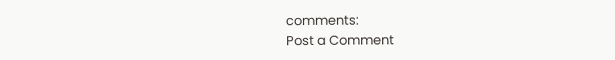comments:
Post a Comment